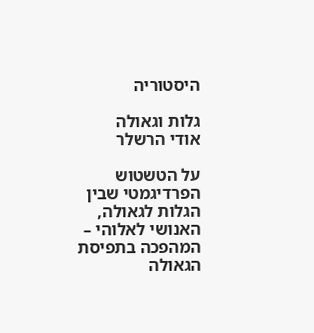היסטוריה

גלות וגאולה
אודי הרשלר

על הטשטוש הפרדיגמטי שבין הגלות לגאולה, האנושי לאלוהי – המהפכה בתפיסת הגאולה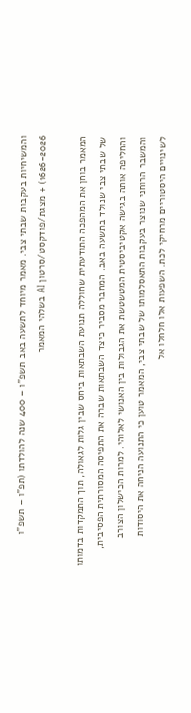והמשיחיות בעקבות שבתי צבי. מאמר מיוחד לתשעה באב תשפ”ו – 400 שנה להולדתו (תפ”ו – תשפ”ו 1626-2026) + מצגת/פודקסט/סרטון AI בשלהי המאמר

המאמר בוחן את המהפכה התודעתית שחוללה תנועת השבתאות ביחס שבין גלות לגאולה, תוך התמקדות בדמותו של שבתי צבי שנולד בתשעה באב. המחבר מסביר כיצד השבתאות שברה את התפיסה המסורתית הפסיבית, והחליפה אותה בגישה אקטיביסטית המטשטשת את הגבולות בין האנושי לאלוהי. למרות הכישלון הצורב והמשבר הרוחני שנוצר בעקבות התאסלמותו של שבתי צבי, המאמר טוען כי התנועה הניחה את היסודות לשינויים היסטוריים מרחיקי לכת. השפעות אלו חלחלו אל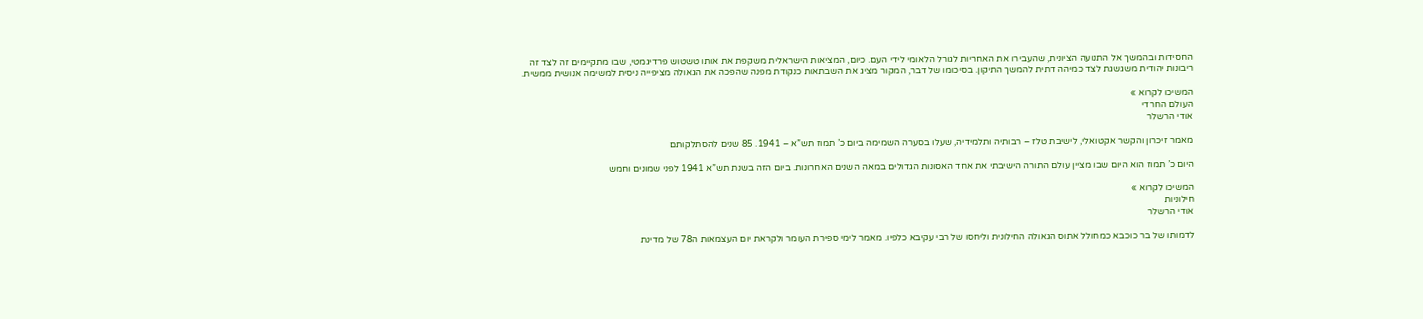החסידות ובהמשך אל התנועה הציונית, שהעבירו את האחריות לגורל הלאומי לידי העם. כיום, המציאות הישראלית משקפת את אותו טשטוש פרדיגמטי, שבו מתקיימים זה לצד זה ריבונות יהודית משגשגת לצד כמיהה דתית להמשך התיקון. בסיכומו של דבר, המקור מציג את השבתאות כנקודת מפנה שהפכה את הגאולה מציפייה ניסית למשימה אנושית ממשית.

המשיכו לקרוא »
העולם החרדי
אודי הרשלר

מאמר זיכרון והקשר אקטואלי, לישיבת טלז – רבותיה ותלמידיה, שעלו בסערה השמימה ביום כ’ תמוז תש”א – 1941. 85 שנים להסתלקותם

היום כ’ תמוז הוא היום שבו מציין עולם התורה הישיבתי את אחד האסונות הגדולים במאה השנים האחרונות. ביום הזה בשנת תש”א 1941 לפני שמונים וחמש

המשיכו לקרוא »
חילוניות
אודי הרשלר

לדמותו של בר כוכבא כמחולל אתוס הגאולה החילונית וליחסו של רבי עקיבא כלפיו. מאמר לימי ספירת העומר ולקראת יום העצמאות ה78 של מדינת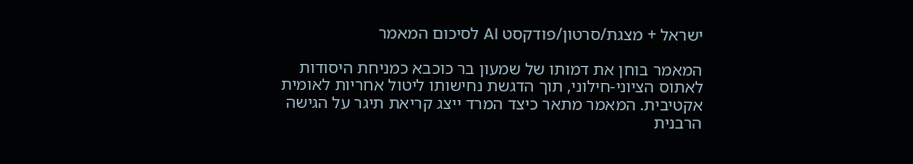ישראל + מצגת/סרטון/פודקסט AI לסיכום המאמר

המאמר בוחן את דמותו של שמעון בר כוכבא כמניחת היסודות לאתוס הציוני-חילוני, תוך הדגשת נחישותו ליטול אחריות לאומית אקטיבית. המאמר מתאר כיצד המרד ייצג קריאת תיגר על הגישה הרבנית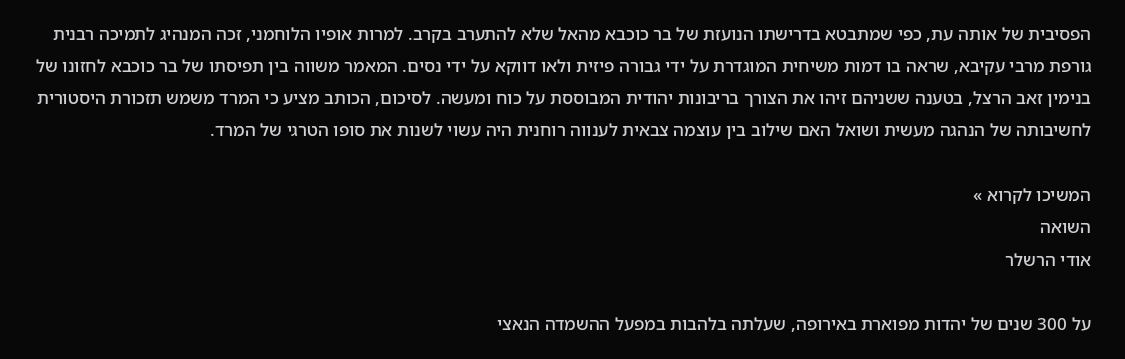הפסיבית של אותה עת, כפי שמתבטא בדרישתו הנועזת של בר כוכבא מהאל שלא להתערב בקרב. למרות אופיו הלוחמני, זכה המנהיג לתמיכה רבנית גורפת מרבי עקיבא, שראה בו דמות משיחית המוגדרת על ידי גבורה פיזית ולאו דווקא על ידי נסים. המאמר משווה בין תפיסתו של בר כוכבא לחזונו של בנימין זאב הרצל, בטענה ששניהם זיהו את הצורך בריבונות יהודית המבוססת על כוח ומעשה. לסיכום, הכותב מציע כי המרד משמש תזכורת היסטורית לחשיבותה של הנהגה מעשית ושואל האם שילוב בין עוצמה צבאית לענווה רוחנית היה עשוי לשנות את סופו הטרגי של המרד.

המשיכו לקרוא »
השואה
אודי הרשלר

על 300 שנים של יהדות מפוארת באירופה, שעלתה בלהבות במפעל ההשמדה הנאצי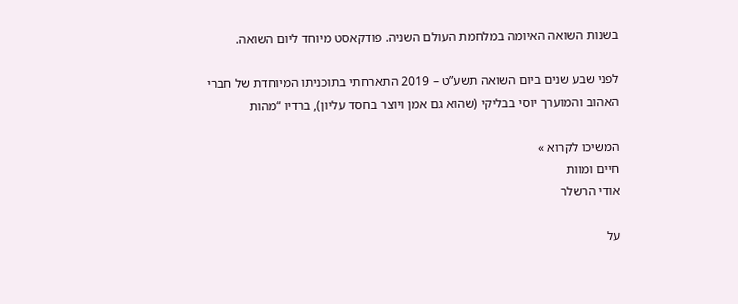בשנות השואה האיומה במלחמת העולם השניה. פודקאסט מיוחד ליום השואה.

לפני שבע שנים ביום השואה תשע”ט – 2019 התארחתי בתוכניתו המיוחדת של חברי האהוב והמוערך יוסי בבליקי (שהוא גם אמן ויוצר בחסד עליון), ברדיו “מהות

המשיכו לקרוא »
חיים ומוות
אודי הרשלר

על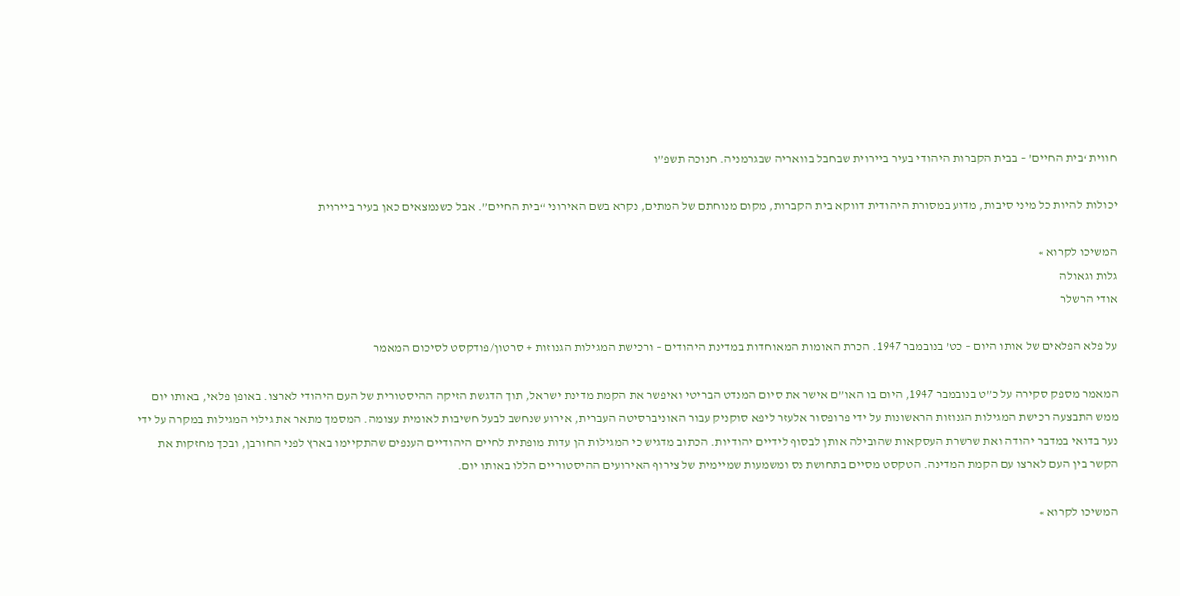חווית ‘בית החיים’ – בבית הקברות היהודי בעיר ביירוית שבחבל בוואריה שבגרמניה. חנוכה תשפ”ו

יכולות להיות כל מיני סיבות, מדוע במסורת היהודית דווקא בית הקברות, מקום מנוחתם של המתים, נקרא בשם האירוני “בית החיים”. אבל כשנמצאים כאן בעיר ביירוית

המשיכו לקרוא »
גלות וגאולה
אודי הרשלר

על פלא הפלאים של אותו היום – כט’ בנובמבר 1947. הכרת האומות המאוחדות במדינת היהודים – ורכישת המגילות הגנוזות + סרטון/פודקסט לסיכום המאמר

המאמר מספק סקירה על כ”ט בנובמבר 1947, היום בו האו”ם אישר את סיום המנדט הבריטי ואיפשר את הקמת מדינת ישראל, תוך הדגשת הזיקה ההיסטורית של העם היהודי לארצו. באופן פלאי, באותו יום ממש התבצעה רכישת המגילות הגנוזות הראשונות על ידי פרופסור אלעזר ליפא סוקניק עבור האוניברסיטה העברית, אירוע שנחשב לבעל חשיבות לאומית עצומה. המסמך מתאר את גילוי המגילות במקרה על ידי נער בדואי במדבר יהודה ואת שרשרת העסקאות שהובילה אותן לבסוף לידיים יהודיות. הכתוב מדגיש כי המגילות הן עדות מופתית לחיים היהודיים הענפים שהתקיימו בארץ לפני החורבן, ובכך מחזקות את הקשר בין העם לארצו עם הקמת המדינה. הטקסט מסיים בתחושת נס ומשמעות שמיימית של צירוף האירועים ההיסטוריים הללו באותו יום.

המשיכו לקרוא »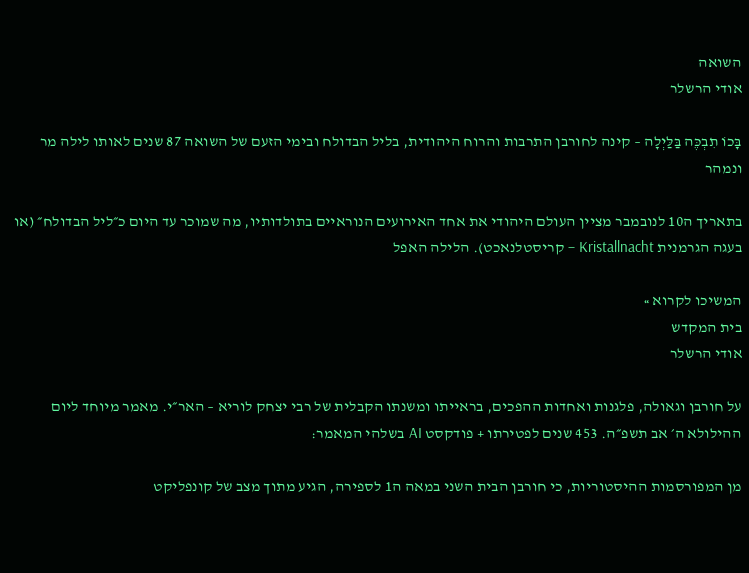השואה
אודי הרשלר

בָּכוֹ תִבְכֶּה בַּלַּיְלָה – קינה לחורבן התרבות והרוח היהודית, בליל הבדולח ובימי הזעם של השואה 87 שנים לאותו לילה מר ונמהר

בתאריך ה10 לנובמבר מציין העולם היהודי את אחד האירועים הנוראיים בתולדותיו, מה שמוכר עד היום כ״ליל הבדולח״ (או בעגה הגרמנית Kristallnacht – קריסטלנאכט). הלילה האפל

המשיכו לקרוא »
בית המקדש
אודי הרשלר

על חורבן וגאולה, פלגנות ואחדות ההפכים, בראייתו ומשנתו הקבלית של רבי יצחק לוריא – האר״י. מאמר מיוחד ליום ההילולא ה׳ אב תשפ״ה. 453 שנים לפטירתו + פודקסט AI בשלהי המאמר:

מן המפורסמות ההיסטוריות, כי חורבן הבית השני במאה ה1 לספירה, הגיע מתוך מצב של קונפליקט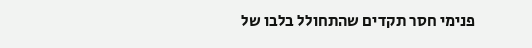פנימי חסר תקדים שהתחולל בלבו של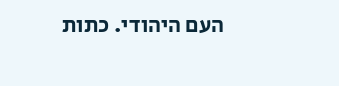העם היהודי. כתות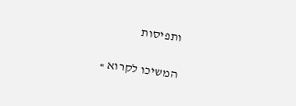ותפיסות

המשיכו לקרוא »